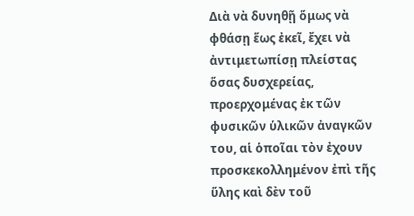Διὰ νὰ δυνηθῇ ὅμως νὰ φθάσῃ ἕως ἐκεῖ, ἔχει νὰ ἀντιμετωπίσῃ πλείστας ὅσας δυσχερείας, προερχομένας ἐκ τῶν φυσικῶν ὑλικῶν ἀναγκῶν του, αἱ ὁποῖαι τὸν ἐχουν προσκεκολλημένον ἐπὶ τῆς ὕλης καὶ δὲν τοῦ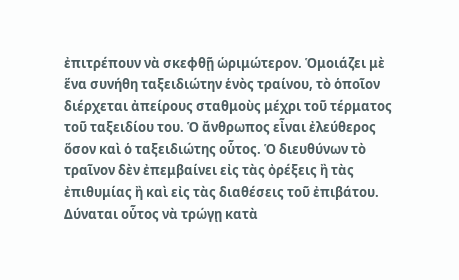ἐπιτρέπουν νὰ σκεφθῇ ὡριμώτερον. Ὁμοιάζει μὲ ἕνα συνήθη ταξειδιώτην ἑνὸς τραίνου, τὸ ὁποῖον διέρχεται ἀπείρους σταθμοὺς μέχρι τοῦ τέρματος τοῦ ταξειδίου του. Ὁ ἄνθρωπος εἶναι ἐλεύθερος ὅσον καὶ ὁ ταξειδιώτης οὗτος. Ὁ διευθύνων τὸ τραῖνον δὲν ἐπεμβαίνει εἰς τὰς ὀρέξεις ἢ τὰς ἐπιθυμίας ἢ καὶ εἰς τὰς διαθέσεις τοῦ ἐπιβάτου.
Δύναται οὗτος νὰ τρώγῃ κατὰ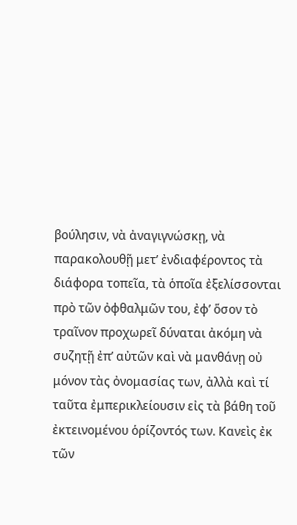βούλησιν, νὰ ἀναγιγνώσκῃ, νὰ παρακολουθῇ μετ’ ἐνδιαφέροντος τὰ διάφορα τοπεῖα, τὰ ὁποῖα ἐξελίσσονται πρὸ τῶν ὀφθαλμῶν του, ἐφ’ ὅσον τὸ τραῖνον προχωρεῖ δύναται ἀκόμη νὰ συζητῇ ἐπ’ αὐτῶν καὶ νὰ μανθάνῃ οὐ μόνον τὰς ὀνομασίας των, ἀλλὰ καὶ τί ταῦτα ἐμπερικλείουσιν εἰς τὰ βάθη τοῦ ἐκτεινομένου ὁρίζοντός των. Κανεὶς ἐκ τῶν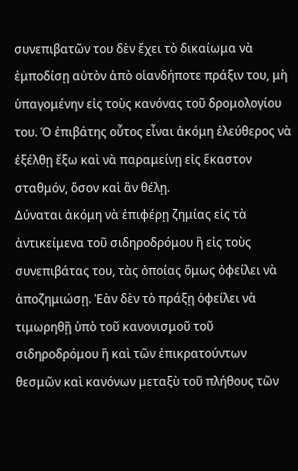συνεπιβατῶν του δὲν ἔχει τὸ δικαίωμα νὰ ἐμποδίσῃ αὐτὸν ἀπὸ οἱανδήποτε πράξιν του, μὴ ὑπαγομένην εἰς τοὺς κανόνας τοῦ δρομολογίου του. Ὁ ἐπιβάτης οὗτος εἶναι ἀκόμη ἐλεύθερος νὰ ἐξέλθῃ ἔξω καὶ νὰ παραμείνῃ εἰς ἕκαστον σταθμόν, ὅσον καὶ ἂν θέλῃ.
Δύναται ἀκόμη νὰ ἐπιφέρῃ ζημίας εἰς τὰ ἀντικείμενα τοῦ σιδηροδρόμου ἢ εἰς τοὺς συνεπιβάτας του, τὰς ὁποίας ὅμως ὀφείλει νὰ ἀποζημιώσῃ. Ἐὰν δὲν τὸ πράξῃ ὀφείλει νὰ τιμωρηθῇ ὑπὸ τοῦ κανονισμοῦ τοῦ σιδηροδρόμου ἢ καὶ τῶν ἐπικρατούντων θεσμῶν καὶ κανόνων μεταξὺ τοῦ πλήθους τῶν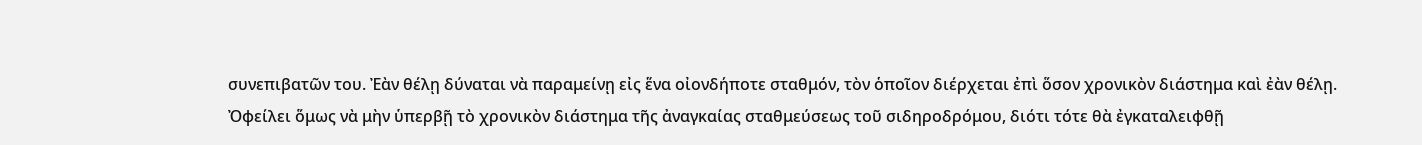συνεπιβατῶν του. Ἐὰν θέλῃ δύναται νὰ παραμείνῃ εἰς ἕνα οἰονδήποτε σταθμόν, τὸν ὁποῖον διέρχεται ἐπὶ ὅσον χρονικὸν διάστημα καὶ ἐὰν θέλῃ.
Ὀφείλει ὅμως νὰ μὴν ὑπερβῇ τὸ χρονικὸν διάστημα τῆς ἀναγκαίας σταθμεύσεως τοῦ σιδηροδρόμου, διότι τότε θὰ ἐγκαταλειφθῇ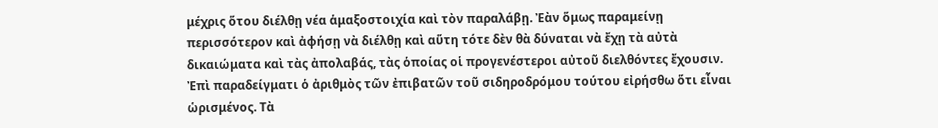μέχρις ὅτου διέλθῃ νέα ἁμαξοστοιχία καὶ τὸν παραλάβῃ. Ἐὰν ὅμως παραμείνῃ περισσότερον καὶ ἀφήσῃ νὰ διέλθῃ καὶ αὕτη τότε δὲν θὰ δύναται νὰ ἔχῃ τὰ αὐτὰ δικαιώματα καὶ τὰς ἀπολαβάς, τὰς ὁποίας οἱ προγενέστεροι αὐτοῦ διελθόντες ἔχουσιν.
Ἐπὶ παραδείγματι ὁ ἀριθμὸς τῶν ἐπιβατῶν τοῦ σιδηροδρόμου τούτου εἰρήσθω ὅτι εἶναι ὡρισμένος. Τὰ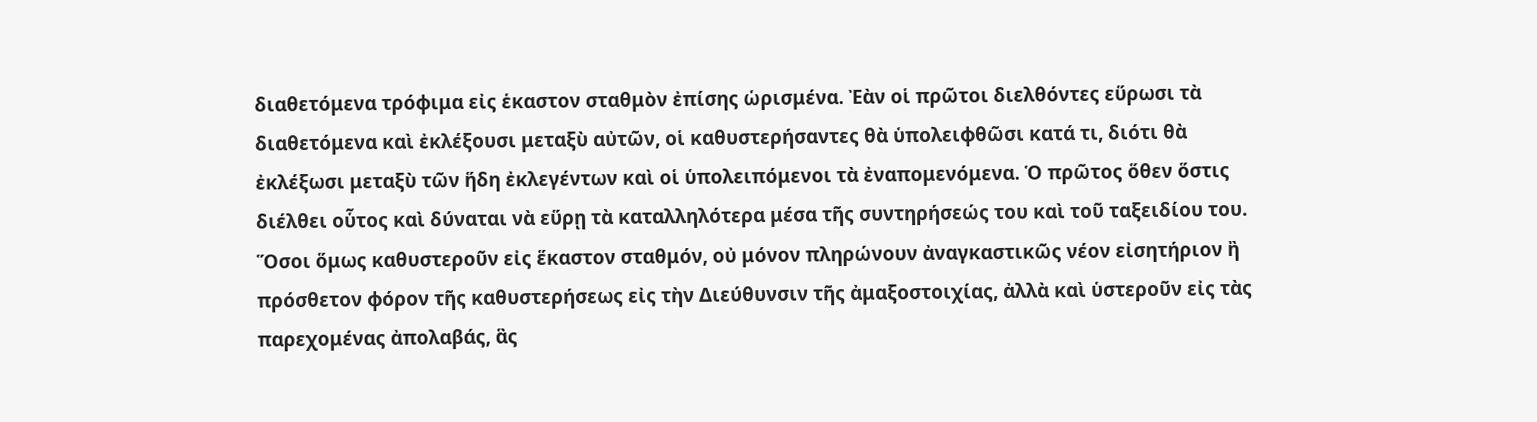διαθετόμενα τρόφιμα εἰς ἑκαστον σταθμὸν ἐπίσης ὡρισμένα. Ἐὰν οἱ πρῶτοι διελθόντες εὕρωσι τὰ διαθετόμενα καὶ ἐκλέξουσι μεταξὺ αὐτῶν, οἱ καθυστερήσαντες θὰ ὑπολειφθῶσι κατά τι, διότι θὰ ἐκλέξωσι μεταξὺ τῶν ἥδη ἐκλεγέντων καὶ οἱ ὑπολειπόμενοι τὰ ἐναπομενόμενα. Ὁ πρῶτος ὅθεν ὅστις διέλθει οὗτος καὶ δύναται νὰ εὕρῃ τὰ καταλληλότερα μέσα τῆς συντηρήσεώς του καὶ τοῦ ταξειδίου του. Ὅσοι ὅμως καθυστεροῦν εἰς ἕκαστον σταθμόν, οὐ μόνον πληρώνουν ἀναγκαστικῶς νέον εἰσητήριον ἢ πρόσθετον φόρον τῆς καθυστερήσεως εἰς τὴν Διεύθυνσιν τῆς ἀμαξοστοιχίας, ἀλλὰ καὶ ὑστεροῦν εἰς τὰς παρεχομένας ἀπολαβάς, ἃς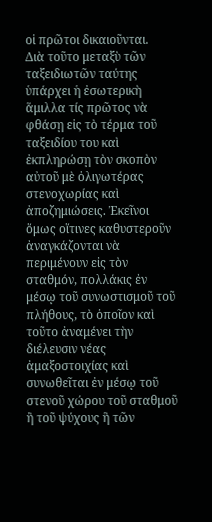οἱ πρῶτοι δικαιοῦνται.
Διὰ τοῦτο μεταξὺ τῶν ταξειδιωτῶν ταύτης ὑπάρχει ἡ ἐσωτερικὴ ἅμιλλα τίς πρῶτος νὰ φθάσῃ εἰς τὸ τέρμα τοῦ ταξειδίου του καὶ ἐκπληρώσῃ τὸν σκοπὸν αὐτοῦ μὲ ὀλιγωτέρας στενοχωρίας καὶ ἀποζημιώσεις. Ἐκεῖνοι ὅμως οἵτινες καθυστεροῦν ἀναγκάζονται νὰ περιμένουν εἰς τὸν σταθμόν, πολλάκις ἐν μέσῳ τοῦ συνωστισμοῦ τοῦ πλήθους, τὸ ὁποῖον καὶ τοῦτο ἀναμένει τὴν διέλευσιν νέας ἀμαξοστοιχίας καὶ συνωθεῖται ἐν μέσῳ τοῦ στενοῦ χώρου τοῦ σταθμοῦ ἢ τοῦ ψύχους ἣ τῶν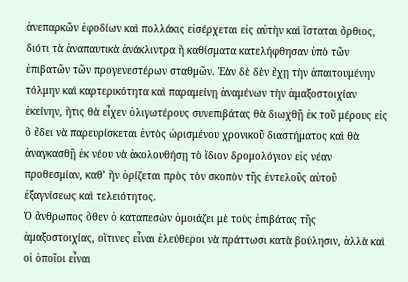ἀνεπαρκῶν ἐφοδίων καὶ πολλάκις εἰσέρχεται εἰς αὐτὴν καὶ ἵσταται ὄρθιος, διότι τὰ ἀναπαυτικὰ ἀνάκλιντρα ἢ καθίσματα κατελήφθησαν ὑπὸ τῶν ἐπιβατῶν τῶν προγενεστέρων σταθμῶν. Ἐὰν δὲ δὲν ἔχῃ τὴν ἀπαιτουμένην τόλμην καὶ καρτερικότητα καὶ παραμείνῃ ἀναμένων τὴν ἀμαξοστοιχίαν ἐκείνην, ἥτις θὰ εἶχεν ὀλιγωτέρους συνεπιβάτας θὰ διωχθῇ ἐκ τοῦ μέρους εἰς ὃ ἔδει νὰ παρευρίσκεται ἐντὸς ὡρισμένου χρονικοῦ διαστήματος καὶ θὰ ἀναγκασθῇ ἐκ νέου νὰ ἀκολουθήσῃ τὸ ἴδιον δρομολόγιον εἰς νέαν προθεσμίαν, καθ’ ἣν ὁρίζεται πρὸς τὸν σκοπὸν τῆς ἐντελοῦς αὐτοῦ ἐξαγνίσεως καὶ τελειότητος.
Ὁ ἄνθρωπος ὅθεν ὁ καταπεσὼν ὁμοιάζει μὲ τοὺς ἐπιβάτας τῆς ἀμαξοστοιχίας, οἵτινες εἶναι ἐλεύθεροι νὰ πράττωσι κατὰ βούλησιν, ἀλλὰ καὶ οἱ ὁποῖοι εἶναι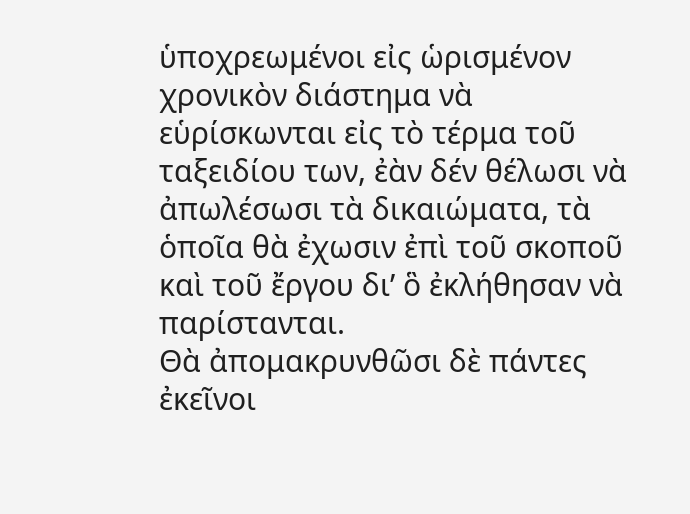ὑποχρεωμένοι εἰς ὡρισμένον χρονικὸν διάστημα νὰ εὑρίσκωνται εἰς τὸ τέρμα τοῦ ταξειδίου των, ἐὰν δέν θέλωσι νὰ ἀπωλέσωσι τὰ δικαιώματα, τὰ ὁποῖα θὰ ἐχωσιν ἐπὶ τοῦ σκοποῦ καὶ τοῦ ἔργου δι’ ὃ ἐκλήθησαν νὰ παρίστανται.
Θὰ ἀπομακρυνθῶσι δὲ πάντες ἐκεῖνοι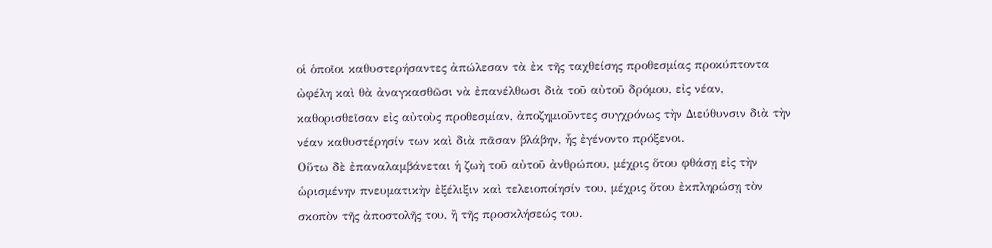οἱ ὁποῖοι καθυστερήσαντες ἀπώλεσαν τὰ ἐκ τῆς ταχθείσης προθεσμίας προκύπτοντα ὠφέλη καὶ θὰ ἀναγκασθῶσι νὰ ἐπανέλθωσι διὰ τοῦ αὐτοῦ δρόμου, εἰς νέαν, καθορισθεῖσαν εἰς αὐτοὺς προθεσμίαν, ἀποζημιοῦντες συγχρόνως τὴν Διεύθυνσιν διὰ τὴν νέαν καθυστέρησίν των καὶ διὰ πᾶσαν βλάβην, ἧς ἐγένοντο πρόξενοι.
Οὕτω δὲ ἐπαναλαμβάνεται ἡ ζωὴ τοῦ αὐτοῦ ἀνθρώπου, μέχρις ὅτου φθάσῃ εἰς τὴν ὡρισμένην πνευματικὴν ἐξέλιξιν καὶ τελειοποίησίν του, μέχρις ὅτου ἐκπληρώσῃ τὸν σκοπὸν τῆς ἀποστολῆς του, ἢ τῆς προσκλήσεώς του.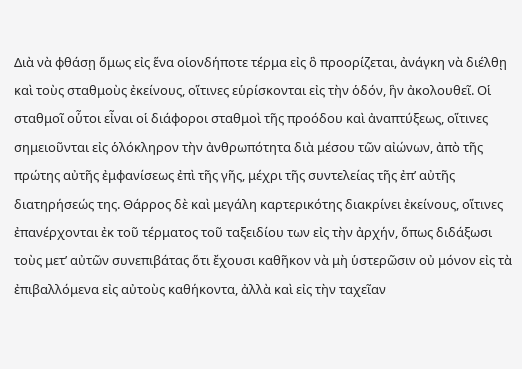Διὰ νὰ φθάσῃ ὅμως εἰς ἕνα οἱονδήποτε τέρμα εἰς ὃ προορίζεται, ἀνάγκη νὰ διέλθῃ καὶ τοὺς σταθμοὺς ἐκείνους, οἵτινες εὑρίσκονται εἰς τὴν ὁδόν, ἣν ἀκολουθεῖ. Οἱ σταθμοῖ οὗτοι εἶναι οἱ διάφοροι σταθμοὶ τῆς προόδου καὶ ἀναπτύξεως, οἵτινες σημειοῦνται εἰς ὁλόκληρον τὴν ἀνθρωπότητα διὰ μέσου τῶν αἰώνων, ἀπὸ τῆς πρώτης αὐτῆς ἐμφανίσεως ἐπὶ τῆς γῆς, μέχρι τῆς συντελείας τῆς ἐπ’ αὐτῆς διατηρήσεώς της. Θάρρος δὲ καὶ μεγάλη καρτερικότης διακρίνει ἐκείνους, οἵτινες ἐπανέρχονται ἐκ τοῦ τέρματος τοῦ ταξειδίου των εἰς τὴν ἀρχήν, ὅπως διδάξωσι τοὺς μετ’ αὐτῶν συνεπιβάτας ὅτι ἔχουσι καθῆκον νὰ μὴ ὑστερῶσιν οὐ μόνον εἰς τὰ ἐπιβαλλόμενα εἰς αὐτοὺς καθήκοντα, ἀλλὰ καὶ εἰς τὴν ταχεῖαν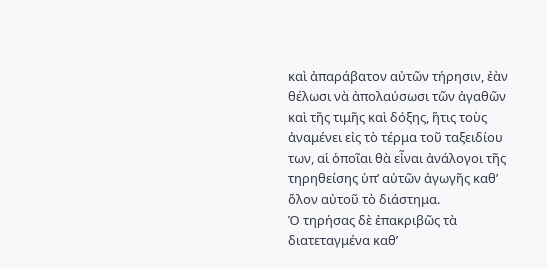καὶ ἀπαράβατον αὐτῶν τήρησιν, ἐὰν θέλωσι νὰ ἀπολαύσωσι τῶν ἀγαθῶν καὶ τῆς τιμῆς καὶ δόξης, ἥτις τοὺς ἀναμένει εἰς τὸ τέρμα τοῦ ταξειδίου των, αἱ ὁποῖαι θὰ εἶναι ἀνάλογοι τῆς τηρηθείσης ὑπ’ αὐτῶν ἀγωγῆς καθ’ ὅλον αὐτοῦ τὸ διάστημα.
Ὁ τηρήσας δὲ ἐπακριβῶς τὰ διατεταγμένα καθ’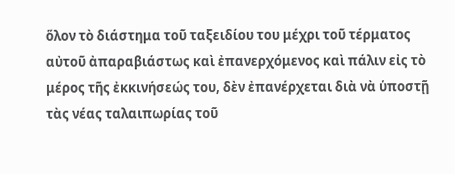ὅλον τὸ διάστημα τοῦ ταξειδίου του μέχρι τοῦ τέρματος αὐτοῦ ἀπαραβιάστως καὶ ἐπανερχόμενος καὶ πάλιν εἰς τὸ μέρος τῆς ἐκκινήσεώς του, δὲν ἐπανέρχεται διὰ νὰ ὑποστῇ τὰς νέας ταλαιπωρίας τοῦ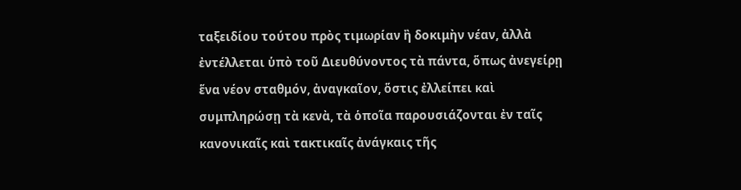ταξειδίου τούτου πρὸς τιμωρίαν ἢ δοκιμὴν νέαν, ἀλλὰ ἐντέλλεται ὑπὸ τοῦ Διευθύνοντος τὰ πάντα, ὅπως ἀνεγείρῃ ἕνα νέον σταθμόν, ἀναγκαῖον, ὅστις ἐλλείπει καὶ συμπληρώσῃ τὰ κενὰ, τὰ ὁποῖα παρουσιάζονται ἐν ταῖς κανονικαῖς καὶ τακτικαῖς ἀνάγκαις τῆς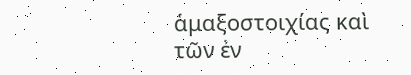ἁμαξοστοιχίας καὶ τῶν ἐν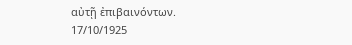αὐτῇ ἐπιβαινόντων.
17/10/1925